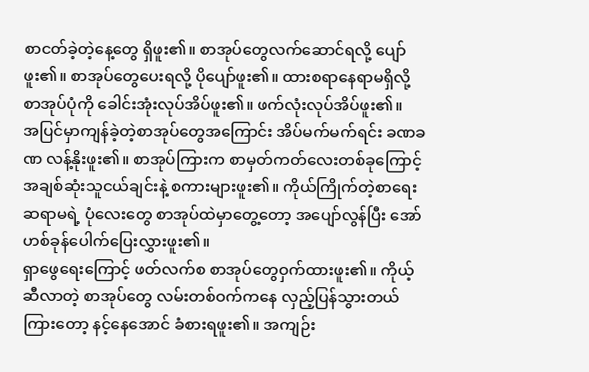စာငတ်ခဲ့တဲ့နေ့တွေ ရှိဖူး၏။ စာအုပ်တွေလက်ဆောင်ရလို့ ပျော်ဖူး၏။ စာအုပ်တွေပေးရလို့ ပိုပျော်ဖူး၏။ ထားစရာနေရာမရှိလို့ စာအုပ်ပုံကို ခေါင်းအုံးလုပ်အိပ်ဖူး၏။ ဖက်လုံးလုပ်အိပ်ဖူး၏။
အပြင်မှာကျန်ခဲ့တဲ့စာအုပ်တွေအကြောင်း အိပ်မက်မက်ရင်း ခဏခဏ လန့်နိုးဖူး၏။ စာအုပ်ကြားက စာမှတ်ကတ်လေးတစ်ခုကြောင့် အချစ်ဆုံးသူငယ်ချင်းနဲ့ စကားများဖူး၏။ ကိုယ်ကြိုက်တဲ့စာရေးဆရာမရဲ့ ပုံလေးတွေ စာအုပ်ထဲမှာတွေ့တော့ အပျော်လွန်ပြီး အော်ဟစ်ခုန်ပေါက်ပြေးလွှားဖူး၏။
ရှာဖွေရေးကြောင့် ဖတ်လက်စ စာအုပ်တွေဝှက်ထားဖူး၏။ ကိုယ့်ဆီလာတဲ့ စာအုပ်တွေ လမ်းတစ်ဝက်ကနေ လှည့်ပြန်သွားတယ်ကြားတော့ နင့်နေအောင် ခံစားရဖူး၏။ အကျဉ်း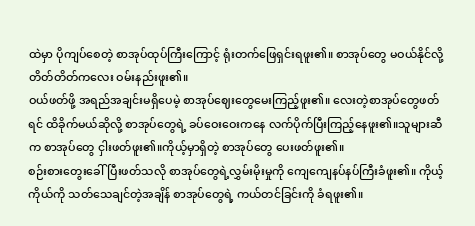ထဲမှာ ပိုကျပ်စေတဲ့ စာအုပ်ထုပ်ကြီးကြောင့် ရုံးတက်ဖြေရှင်းရဖူး၏။ စာအုပ်တွေ မဝယ်နိုင်လို့ တိတ်တိတ်ကလေး ဝမ်းနည်းဖူး၏။
ဝယ်ဖတ်ဖို့ အရည်အချင်းမရှိပေမဲ့ စာအုပ်ဈေးတွေမေးကြည့်ဖူး၏။ လေးတဲ့စာအုပ်တွေဖတ်ရင် ထိခိုက်မယ်ဆိုလို့ စာအုပ်တွေရဲ့ ခပ်ဝေးဝေးကနေ လက်ပိုက်ပြီးကြည့်နေဖူး၏။သူများဆီက စာအုပ်တွေ ငှါးဖတ်ဖူး၏။ကိုယ့်မှာရှိတဲ့ စာအုပ်တွေ ပေးဖတ်ဖူး၏။
စဉ်းစားတွေးခေါ်ပြီးဖတ်သလို စာအုပ်တွေရဲ့လွှမ်းမိုးမှုကို ကျေကျေနပ်နပ်ကြီးခံဖူး၏။ ကိုယ့်ကိုယ်ကို သတ်သေချင်တဲ့အချိန် စာအုပ်တွေရဲ့ ကယ်တင်ခြင်းကို ခံရဖူး၏။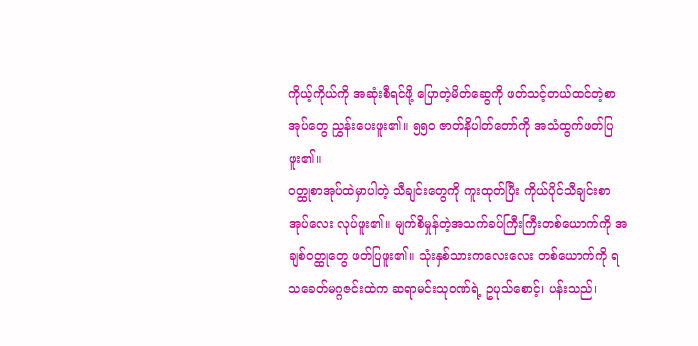ကိုယ့်ကိုယ်ကို အဆုံးစီရင်ဖို့ ပြောတဲ့မိတ်ဆွေကို ဖတ်သင့်တယ်ထင်တဲ့စာအုပ်တွေ ညွှန်းပေးဖူး၏။ ၅၅၀ ဇာတ်နိပါတ်တော်ကို အသံထွက်ဖတ်ပြဖူး၏။
ဝတ္ထုစာအုပ်ထဲမှာပါတဲ့ သီချင်းတွေကို ကူးထုတ်ပြီး ကိုယ်ပိုင်သီချင်းစာအုပ်လေး လုပ်ဖူး၏။ မျက်စိမှုန်တဲ့အသက်ခပ်ကြီးကြီးတစ်ယောက်ကို အချစ်ဝတ္ထုတွေ ဖတ်ပြဖူး၏။ သုံးနှစ်သားကလေးလေး တစ်ယောက်ကို ရသခေတ်မဂ္ဂဇင်းထဲက ဆရာမင်းသုဝဏ်ရဲ့ ဥပုသ်စောင့်၊ ပန်းသည်၊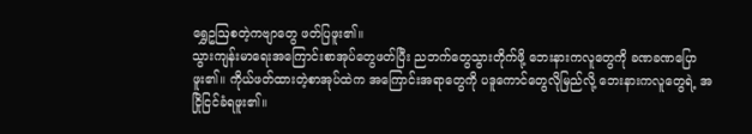ရွှေဥဩစတဲ့ကဗျာတွေ ဖတ်ပြဖူး၏။
သွားကျန်းမာရေးအကြောင်းစာအုပ်တွေဖတ်ပြီး ညဘက်တွေသွားတိုက်ဖို့ ဘေးနားကလူတွေကို ခဏခဏပြောဖူး၏။ ကိုယ်ဖတ်ထားတဲ့စာအုပ်ထဲက အကြောင်းအရာတွေကို ပဒူကောင်တွေလိုမြည်လို့ ဘေးနားကလူတွေရဲ့ အငြိုငြင်ခံရဖူး၏။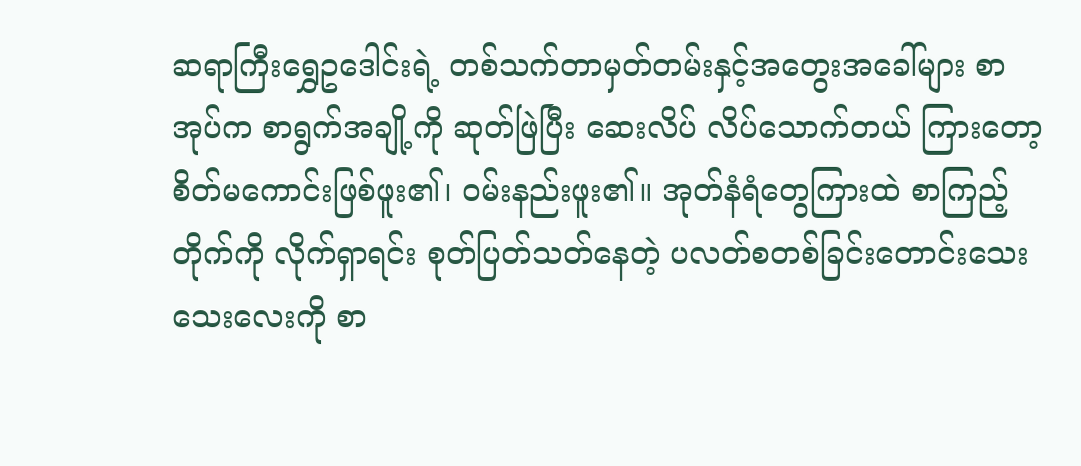ဆရာကြီးရွှေဥဒေါင်းရဲ့ တစ်သက်တာမှတ်တမ်းနှင့်အတွေးအခေါ်များ စာအုပ်က စာရွက်အချို့ကို ဆုတ်ဖြဲပြီး ဆေးလိပ် လိပ်သောက်တယ် ကြားတော့ စိတ်မကောင်းဖြစ်ဖူး၏၊ ဝမ်းနည်းဖူး၏။ အုတ်နံရံတွေကြားထဲ စာကြည့်တိုက်ကို လိုက်ရှာရင်း စုတ်ပြတ်သတ်နေတဲ့ ပလတ်စတစ်ခြင်းတောင်းသေးသေးလေးကို စာ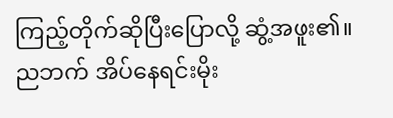ကြည့်တိုက်ဆိုပြီးပြောလို့ ဆွံ့အဖူး၏။
ညဘက် အိပ်နေရင်းမိုး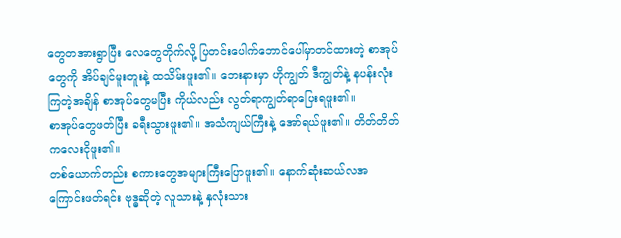တွေတအားရွာပြီး လေတွေတိုက်လို့ ပြတင်းပေါက်ဘောင်ပေါ်မှာတင်ထားတဲ့ စာအုပ်တွေကို အိပ်ချင်မူးတူးနဲ့ ထသိမ်းဖူး၏။ ဘေးနားမှာ ဟိုကျွတ် ဒီကျွတ်နဲ့ နပန်းလုံးကြတဲ့အချိန် စာအုပ်တွေမပြီး ကိုယ်လည်း လွတ်ရာကျွတ်ရာပြေးရဖူး၏။
စာအုပ်တွေဖတ်ပြီး ခရီးသွားဖူး၏။ အသံကျယ်ကြီးနဲ့ အော်ရယ်ဖူး၏။ တိတ်တိတ်ကလေးငိုဖူး၏။
တစ်ယောက်တည်း စကားတွေအများကြီးပြောဖူး၏။ နောက်ဆုံးဆယ်လအကြောင်းဖတ်ရင်း ဗုဒ္ဓဆိုတဲ့ လူသားနဲ့ နှလုံးသား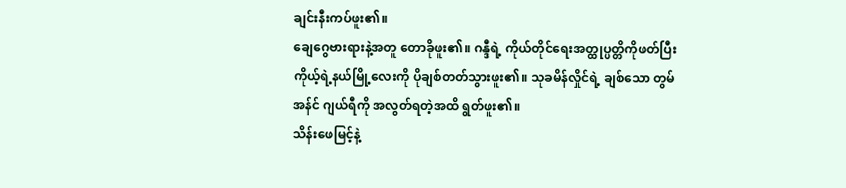ချင်းနီးကပ်ဖူး၏။
ချေဂွေဗားရားနဲ့အတူ တောခိုဖူး၏။ ဂန္ဒီရဲ့ ကိုယ်တိုင်ရေးအတ္ထုပ္ပတ္တိကိုဖတ်ပြီး ကိုယ့်ရဲ့နယ်မြို့လေးကို ပိုချစ်တတ်သွားဖူး၏။ သုခမိန်လှိုင်ရဲ့ ချစ်သော တွမ် အန်င် ဂျယ်ရီကို အလွတ်ရတဲ့အထိ ရွတ်ဖူး၏။
သိန်းဖေမြင့်နဲ့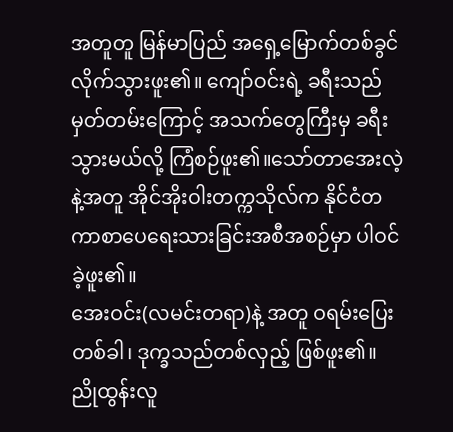အတူတူ မြန်မာပြည် အရှေ့မြောက်တစ်ခွင်လိုက်သွားဖူး၏။ ကျော်ဝင်းရဲ့ ခရီးသည်မှတ်တမ်းကြောင့် အသက်တွေကြီးမှ ခရီးသွားမယ်လို့ ကြံစဉ်ဖူး၏။သော်တာအေးလဲ့နဲ့အတူ အိုင်အိုးဝါးတက္ကသိုလ်က နိုင်ငံတကာစာပေရေးသားခြင်းအစီအစဉ်မှာ ပါဝင်ခဲ့ဖူး၏။
အေးဝင်း(လမင်းတရာ)နဲ့ အတူ ဝရမ်းပြေးတစ်ခါ၊ ဒုက္ခသည်တစ်လှည့် ဖြစ်ဖူး၏။ ညိုထွန်းလူ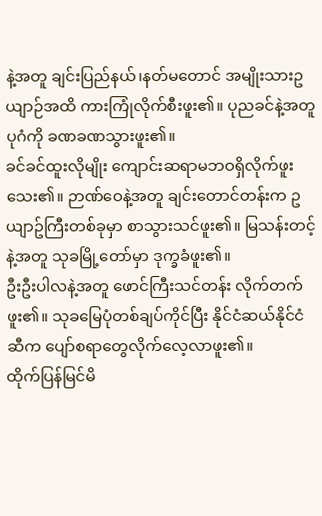နဲ့အတူ ချင်းပြည်နယ်၊နတ်မတောင် အမျိုးသားဥယျာဉ်အထိ ကားကြုံလိုက်စီးဖူး၏။ ပုညခင်နဲ့အတူ ပုဂံကို ခဏခဏသွားဖူး၏။
ခင်ခင်ထူးလိုမျိုး ကျောင်းဆရာမဘဝရှိလိုက်ဖူးသေး၏။ ဉာဏ်ဝေနဲ့အတူ ချင်းတောင်တန်းက ဥယျာဥ်ကြီးတစ်ခုမှာ စာသွားသင်ဖူး၏။ မြသန်းတင့်နဲ့အတူ သုခမြို့တော်မှာ ဒုက္ခခံဖူး၏။
ဦးဦးပါလနဲ့အတူ ဖောင်ကြီးသင်တန်း လိုက်တက်ဖူး၏။ သုခမြေပုံတစ်ချပ်ကိုင်ပြီး နိုင်ငံဆယ်နိုင်ငံဆီက ပျော်စရာတွေလိုက်လေ့လာဖူး၏။
ထိုက်ပြန်မြင်မိ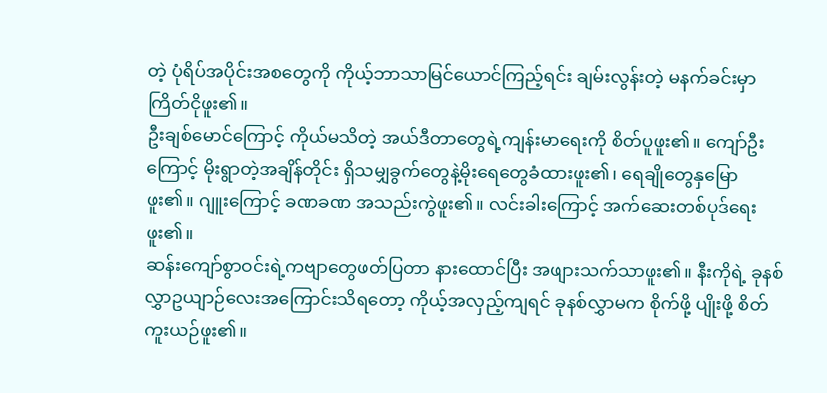တဲ့ ပုံရိပ်အပိုင်းအစတွေကို ကိုယ့်ဘာသာမြင်ယောင်ကြည့်ရင်း ချမ်းလွန်းတဲ့ မနက်ခင်းမှာ ကြိတ်ငိုဖူး၏။
ဦးချစ်မောင်ကြောင့် ကိုယ်မသိတဲ့ အယ်ဒီတာတွေရဲ့ကျန်းမာရေးကို စိတ်ပူဖူး၏။ ကျော်ဦးကြောင့် မိုးရွာတဲ့အချိန်တိုင်း ရှိသမျှခွက်တွေနဲ့မိုးရေတွေခံထားဖူး၏၊ ရေချိုတွေနှမြောဖူး၏။ ဂျူးကြောင့် ခဏခဏ အသည်းကွဲဖူး၏။ လင်းခါးကြောင့် အက်ဆေးတစ်ပုဒ်ရေးဖူး၏။
ဆန်းကျော်စွာဝင်းရဲ့ကဗျာတွေဖတ်ပြတာ နားထောင်ပြီး အဖျားသက်သာဖူး၏။ နီးကိုရဲ့ ခုနစ်လွှာဥယျာဉ်လေးအကြောင်းသိရတော့ ကိုယ့်အလှည့်ကျရင် ခုနစ်လွှာမက စိုက်ဖို့ ပျိုးဖို့ စိတ်ကူးယဉ်ဖူး၏။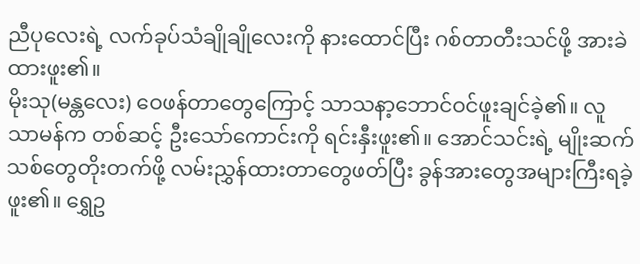ညီပုလေးရဲ့ လက်ခုပ်သံချိုချိုလေးကို နားထောင်ပြီး ဂစ်တာတီးသင်ဖို့ အားခဲထားဖူး၏။
မိုးသု(မန္တလေး) ဝေဖန်တာတွေကြောင့် သာသနာ့ဘောင်ဝင်ဖူးချင်ခဲ့၏။ လူသာမန်က တစ်ဆင့် ဦးသော်ကောင်းကို ရင်းနှီးဖူး၏။ အောင်သင်းရဲ့ မျိုးဆက်သစ်တွေတိုးတက်ဖို့ လမ်းညွှန်ထားတာတွေဖတ်ပြီး ခွန်အားတွေအများကြီးရခဲ့ဖူး၏။ ရွှေဥ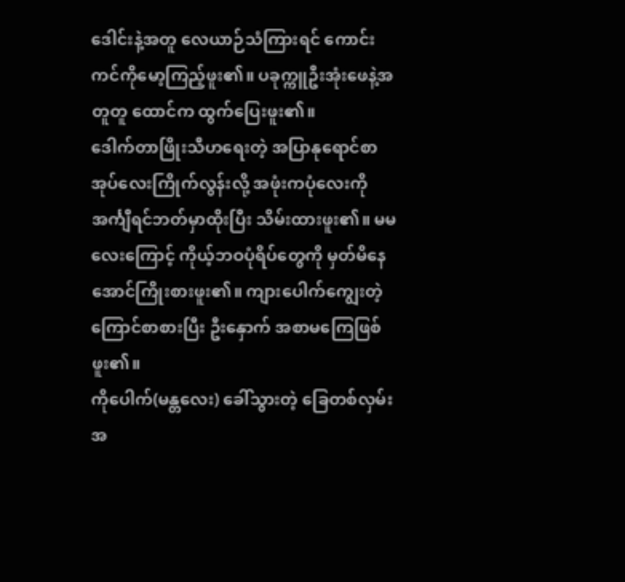ဒေါင်းနဲ့အတူ လေယာဉ်သံကြားရင် ကောင်းကင်ကိုမော့ကြည့်ဖူး၏။ ပခုက္ကူဦးအုံးဖေနဲ့အတူတူ ထောင်က ထွက်ပြေးဖူး၏။
ဒေါက်တာဖြိုးသီဟရေးတဲ့ အပြာနုရောင်စာအုပ်လေးကြိုက်လွန်းလို့ အဖုံးကပုံလေးကို အင်္ကျီရင်ဘတ်မှာထိုးပြီး သိမ်းထားဖူး၏။ မမလေးကြောင့် ကိုယ့်ဘဝပုံရိပ်တွေကို မှတ်မိနေအောင်ကြိုးစားဖူး၏။ ကျားပေါက်ကျွေးတဲ့ ကြောင်စာစားပြီး ဦးနှောက် အစာမကြေဖြစ်ဖူး၏။
ကိုပေါက်(မန္တလေး) ခေါ်သွားတဲ့ ခြေတစ်လှမ်းအ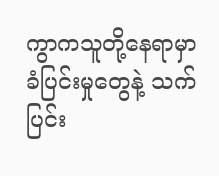ကွာကသူတို့နေရာမှာ ခံပြင်းမှုတွေနဲ့ သက်ပြင်း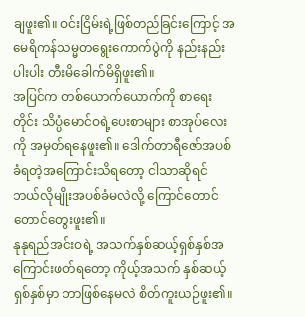ချဖူး၏။ ဝင်းငြိမ်းရဲ့ဖြစ်တည်ခြင်းကြောင့် အမေရိကန်သမ္မတရွေးကောက်ပွဲကို နည်းနည်းပါးပါး တီးမိခေါက်မိရှိဖူး၏။
အပြင်က တစ်ယောက်ယောက်ကို စာရေးတိုင်း သိပ္ပံမောင်ဝရဲ့ပေးစာများ စာအုပ်လေးကို အမှတ်ရနေဖူး၏။ ဒေါက်တာရီဇော်အပစ်ခံရတဲ့အကြောင်းသိရတော့ ငါသာဆိုရင် ဘယ်လိုမျိုးအပစ်ခံမလဲလို့ ကြောင်တောင်တောင်တွေးဖူး၏။
နုနုရည်အင်းဝရဲ့ အသက်နှစ်ဆယ့်ရှစ်နှစ်အကြောင်းဖတ်ရတော့ ကိုယ့်အသက် နှစ်ဆယ့်ရှစ်နှစ်မှာ ဘာဖြစ်နေမလဲ စိတ်ကူးယဉ်ဖူး၏။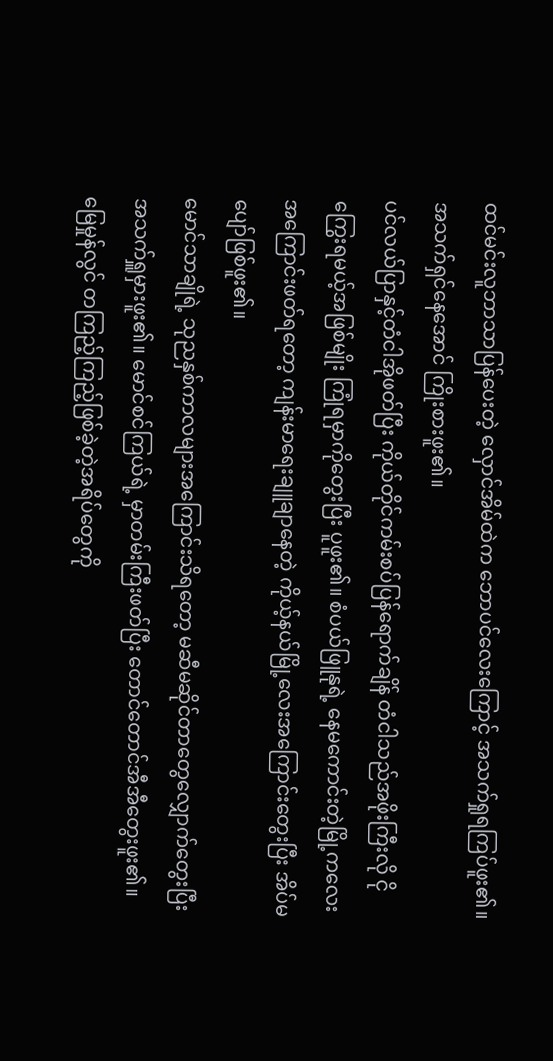ထင်မင်းလူဘာသာပြန်ပေးတဲ့ လှောင်အိမ်ထဲက ဘောပင်လေးကြောင့် အသက်ရှုရကြပ်ဖူး၏။ အသက်ရှင်နေအောင် ကြိုးစားဖူး၏။
ပင်လယ်ပြာနှင့်တံငါအိုဖတ်ပြီး ကိုယ်တိုင်ကမ်းစပ်ပြန်ရောက်ချိန် တံငါသည်အဖိုးကြီးလို ငိုကြွေးရမယ့်အဖြစ်မျိုး ကြုံရမှာကိုတွေးပြီး ပူဖူး၏။ စံပယ်ဖြူနုရဲ့ နေမကောင်းတဲ့မြို့ကလေးအကြောင်းဖတ်ရတော့ ကျန်းမာရေးချူချာနေတဲ့ ကိုယ့်နယ်မြို့လေးအကြောင်းတွေးပြီး အိပ်မပျော်ဖြစ်ဖူး၏။
မောင်သာချိုရဲ့ သုညနှစ်ကာလများအကြောင်းသိရတော့ မဆီမဆိုင်တာတွေလျှောက်တွေးပြီး အသက်ရှူမှားဖူး၏။ မောင်စင်ကြယ်ရဲ့ မှာတမ်းကြီးဖတ်ပြီး တောင်တောင်အီအီတွေးဖူး၏။ မြေမှုန်လွင် တကြည့်ကြည့်ဖြစ်ခဲ့တဲ့အရိပ်တွေကို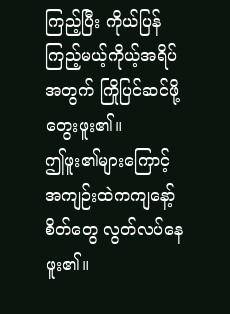ကြည့်ပြီး ကိုယ်ပြန်ကြည့်မယ့်ကိုယ့်အရိပ်အတွက် ကြိုပြင်ဆင်ဖို့ တွေးဖူး၏။
ဤဖူး၏များကြောင့် အကျဉ်းထဲကကျနော့်စိတ်တွေ လွတ်လပ်နေဖူး၏။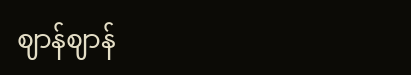ဈာန်ဈာန်